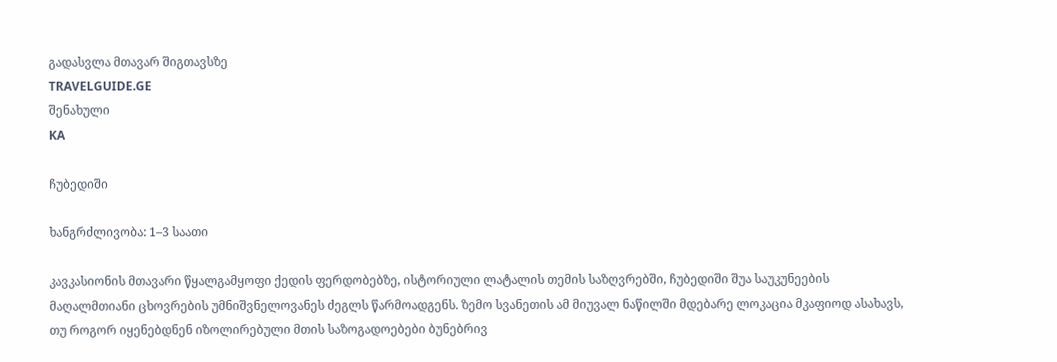გადასვლა მთავარ შიგთავსზე
TRAVELGUIDE.GE
შენახული
KA

ჩუბედიში

ხანგრძლივობა: 1–3 საათი

კავკასიონის მთავარი წყალგამყოფი ქედის ფერდობებზე, ისტორიული ლატალის თემის საზღვრებში, ჩუბედიში შუა საუკუნეების მაღალმთიანი ცხოვრების უმნიშვნელოვანეს ძეგლს წარმოადგენს. ზემო სვანეთის ამ მიუვალ ნაწილში მდებარე ლოკაცია მკაფიოდ ასახავს, თუ როგორ იყენებდნენ იზოლირებული მთის საზოგადოებები ბუნებრივ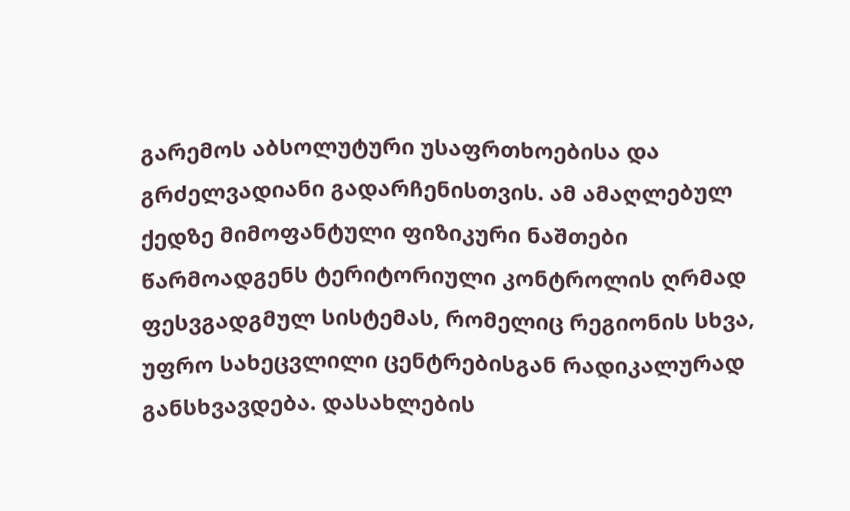გარემოს აბსოლუტური უსაფრთხოებისა და გრძელვადიანი გადარჩენისთვის. ამ ამაღლებულ ქედზე მიმოფანტული ფიზიკური ნაშთები წარმოადგენს ტერიტორიული კონტროლის ღრმად ფესვგადგმულ სისტემას, რომელიც რეგიონის სხვა, უფრო სახეცვლილი ცენტრებისგან რადიკალურად განსხვავდება. დასახლების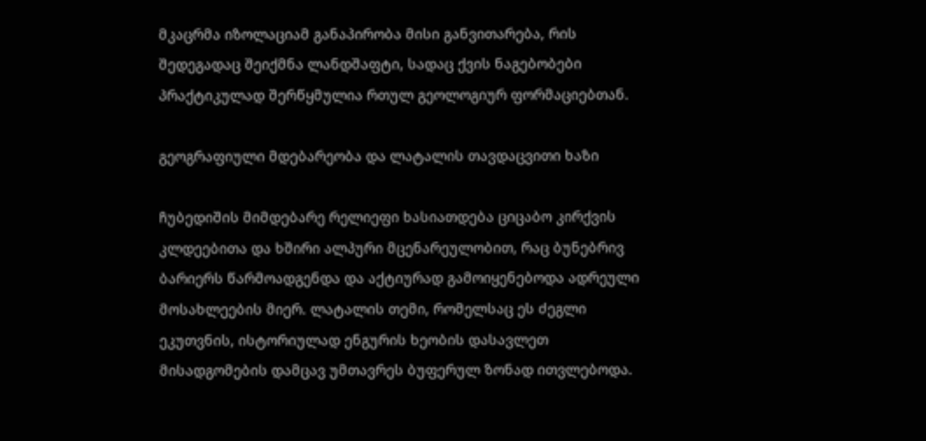მკაცრმა იზოლაციამ განაპირობა მისი განვითარება, რის შედეგადაც შეიქმნა ლანდშაფტი, სადაც ქვის ნაგებობები პრაქტიკულად შერწყმულია რთულ გეოლოგიურ ფორმაციებთან.

გეოგრაფიული მდებარეობა და ლატალის თავდაცვითი ხაზი

ჩუბედიშის მიმდებარე რელიეფი ხასიათდება ციცაბო კირქვის კლდეებითა და ხშირი ალპური მცენარეულობით, რაც ბუნებრივ ბარიერს წარმოადგენდა და აქტიურად გამოიყენებოდა ადრეული მოსახლეების მიერ. ლატალის თემი, რომელსაც ეს ძეგლი ეკუთვნის, ისტორიულად ენგურის ხეობის დასავლეთ მისადგომების დამცავ უმთავრეს ბუფერულ ზონად ითვლებოდა.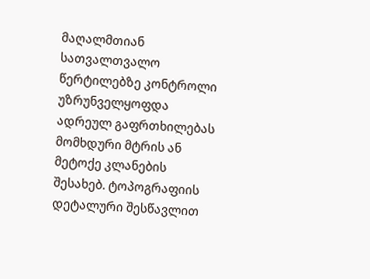მაღალმთიან სათვალთვალო წერტილებზე კონტროლი უზრუნველყოფდა ადრეულ გაფრთხილებას მომხდური მტრის ან მეტოქე კლანების შესახებ. ტოპოგრაფიის დეტალური შესწავლით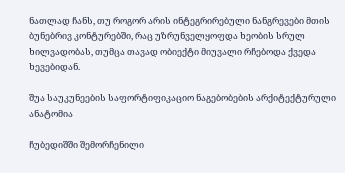ნათლად ჩანს, თუ როგორ არის ინტეგრირებული ნანგრევები მთის ბუნებრივ კონტურებში, რაც უზრუნველყოფდა ხეობის სრულ ხილვადობას, თუმცა თავად ობიექტი მიუვალი რჩებოდა ქვედა ხევებიდან.

შუა საუკუნეების საფორტიფიკაციო ნაგებობების არქიტექტურული ანატომია

ჩუბედიშში შემორჩენილი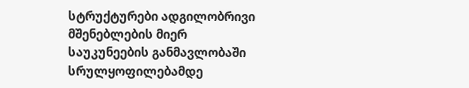სტრუქტურები ადგილობრივი მშენებლების მიერ საუკუნეების განმავლობაში სრულყოფილებამდე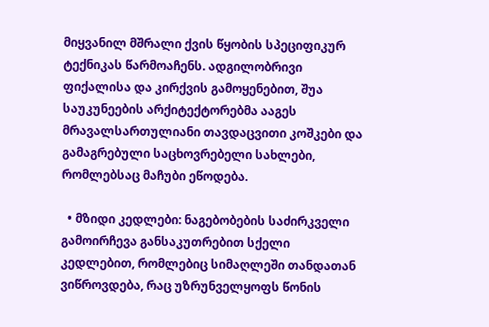მიყვანილ მშრალი ქვის წყობის სპეციფიკურ ტექნიკას წარმოაჩენს. ადგილობრივი ფიქალისა და კირქვის გამოყენებით, შუა საუკუნეების არქიტექტორებმა ააგეს მრავალსართულიანი თავდაცვითი კოშკები და გამაგრებული საცხოვრებელი სახლები, რომლებსაც მაჩუბი ეწოდება.

  • მზიდი კედლები: ნაგებობების საძირკველი გამოირჩევა განსაკუთრებით სქელი კედლებით, რომლებიც სიმაღლეში თანდათან ვიწროვდება, რაც უზრუნველყოფს წონის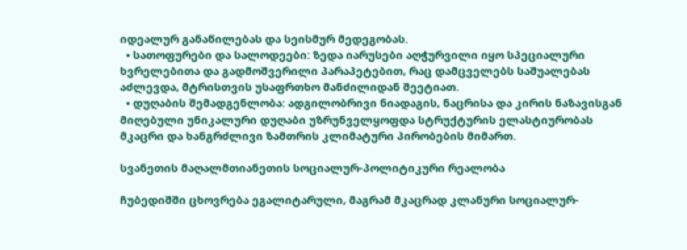იდეალურ განაწილებას და სეისმურ მედეგობას.
  • სათოფურები და სალოდეები: ზედა იარუსები აღჭურვილი იყო სპეციალური ხვრელებითა და გადმოშვერილი პარაპეტებით, რაც დამცველებს საშუალებას აძლევდა, მტრისთვის უსაფრთხო მანძილიდან შეეტიათ.
  • დუღაბის შემადგენლობა: ადგილობრივი ნიადაგის, ნაცრისა და კირის ნაზავისგან მიღებული უნიკალური დუღაბი უზრუნველყოფდა სტრუქტურის ელასტიურობას მკაცრი და ხანგრძლივი ზამთრის კლიმატური პირობების მიმართ.

სვანეთის მაღალმთიანეთის სოციალურ-პოლიტიკური რეალობა

ჩუბედიშში ცხოვრება ეგალიტარული, მაგრამ მკაცრად კლანური სოციალურ-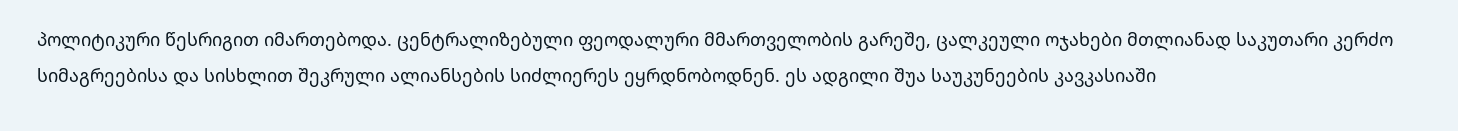პოლიტიკური წესრიგით იმართებოდა. ცენტრალიზებული ფეოდალური მმართველობის გარეშე, ცალკეული ოჯახები მთლიანად საკუთარი კერძო სიმაგრეებისა და სისხლით შეკრული ალიანსების სიძლიერეს ეყრდნობოდნენ. ეს ადგილი შუა საუკუნეების კავკასიაში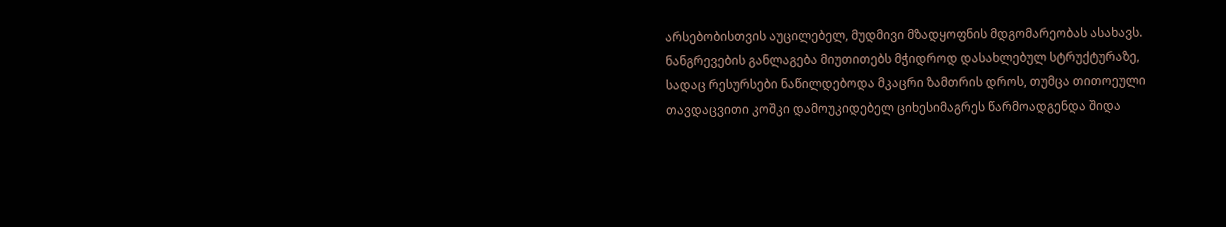არსებობისთვის აუცილებელ, მუდმივი მზადყოფნის მდგომარეობას ასახავს. ნანგრევების განლაგება მიუთითებს მჭიდროდ დასახლებულ სტრუქტურაზე, სადაც რესურსები ნაწილდებოდა მკაცრი ზამთრის დროს, თუმცა თითოეული თავდაცვითი კოშკი დამოუკიდებელ ციხესიმაგრეს წარმოადგენდა შიდა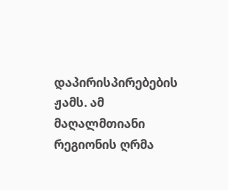დაპირისპირებების ჟამს. ამ მაღალმთიანი რეგიონის ღრმა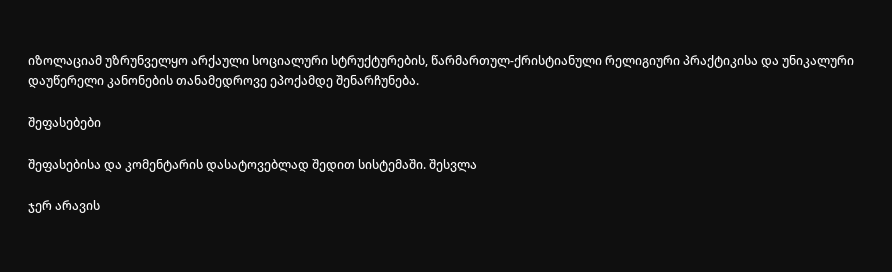იზოლაციამ უზრუნველყო არქაული სოციალური სტრუქტურების, წარმართულ-ქრისტიანული რელიგიური პრაქტიკისა და უნიკალური დაუწერელი კანონების თანამედროვე ეპოქამდე შენარჩუნება.

შეფასებები

შეფასებისა და კომენტარის დასატოვებლად შედით სისტემაში. შესვლა

ჯერ არავის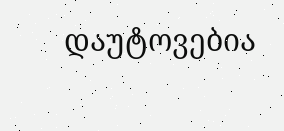დაუტოვებია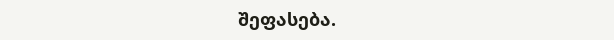შეფასება.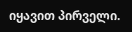იყავით პირველი.